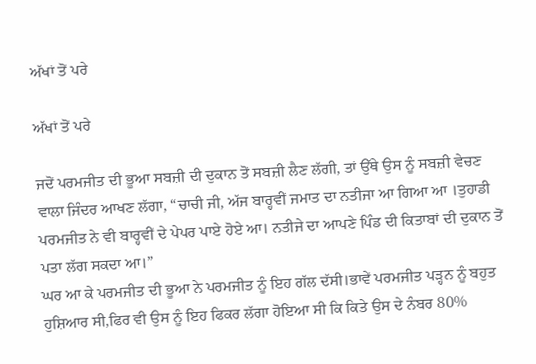ਅੱਖਾਂ ਤੋਂ ਪਰੇ

ਅੱਖਾਂ ਤੋਂ ਪਰੇ

ਜਦੋਂ ਪਰਮਜੀਤ ਦੀ ਭੂਆ ਸਬਜ਼ੀ ਦੀ ਦੁਕਾਨ ਤੋਂ ਸਬਜ਼ੀ ਲੈਣ ਲੱਗੀ, ਤਾਂ ਉੱਥੇ ਉਸ ਨੂੰ ਸਬਜ਼ੀ ਵੇਚਣ ਵਾਲਾ ਜਿੰਦਰ ਆਖਣ ਲੱਗਾ, “ਚਾਚੀ ਜੀ, ਅੱਜ ਬਾਰ੍ਹਵੀਂ ਜਮਾਤ ਦਾ ਨਤੀਜਾ ਆ ਗਿਆ ਆ ।ਤੁਹਾਡੀ ਪਰਮਜੀਤ ਨੇ ਵੀ ਬਾਰ੍ਹਵੀਂ ਦੇ ਪੇਪਰ ਪਾਏ ਹੋਏ ਆ। ਨਤੀਜੇ ਦਾ ਆਪਣੇ ਪਿੰਡ ਦੀ ਕਿਤਾਬਾਂ ਦੀ ਦੁਕਾਨ ਤੋਂ ਪਤਾ ਲੱਗ ਸਕਦਾ ਆ।”
ਘਰ ਆ ਕੇ ਪਰਮਜੀਤ ਦੀ ਭੂਆ ਨੇ ਪਰਮਜੀਤ ਨੂੰ ਇਹ ਗੱਲ ਦੱਸੀ।ਭਾਵੇਂ ਪਰਮਜੀਤ ਪੜ੍ਹਨ ਨੂੰ ਬਹੁਤ ਹੁਸ਼ਿਆਰ ਸੀ,ਫਿਰ ਵੀ ਉਸ ਨੂੰ ਇਹ ਫਿਕਰ ਲੱਗਾ ਹੋਇਆ ਸੀ ਕਿ ਕਿਤੇ ਉਸ ਦੇ ਨੰਬਰ 80%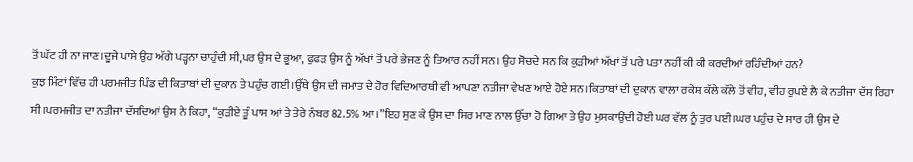ਤੋਂ ਘੱਟ ਹੀ ਨਾ ਜਾਣ।ਦੂਜੇ ਪਾਸੇ ਉਹ ਅੱਗੇ ਪੜ੍ਹਨਾ ਚਾਹੁੰਦੀ ਸੀ,ਪਰ ਉਸ ਦੇ ਭੂਆ, ਫੁਫੜ ਉਸ ਨੂੰ ਅੱਖਾਂ ਤੋਂ ਪਰੇ ਭੇਜਣ ਨੂੰ ਤਿਆਰ ਨਹੀਂ ਸਨ। ਉਹ ਸੋਚਦੇ ਸਨ ਕਿ ਕੁੜੀਆਂ ਅੱਖਾਂ ਤੋਂ ਪਰੇ ਪਤਾ ਨਹੀਂ ਕੀ ਕੀ ਕਰਦੀਆਂ ਰਹਿੰਦੀਆਂ ਹਨ?
ਕੁਝ ਮਿੰਟਾਂ ਵਿੱਚ ਹੀ ਪਰਮਜੀਤ ਪਿੰਡ ਦੀ ਕਿਤਾਬਾਂ ਦੀ ਦੁਕਾਨ ਤੇ ਪਹੁੰਚ ਗਈ।ਉੱਥੇ ਉਸ ਦੀ ਜਮਾਤ ਦੇ ਹੋਰ ਵਿਦਿਆਰਥੀ ਵੀ ਆਪਣਾ ਨਤੀਜਾ ਵੇਖਣ ਆਏ ਹੋਏ ਸਨ।ਕਿਤਾਬਾਂ ਦੀ ਦੁਕਾਨ ਵਾਲਾ ਰਕੇਸ਼ ਕੱਲੇ ਕੱਲੇ ਤੋਂ ਵੀਹ, ਵੀਹ ਰੁਪਏ ਲੈ ਕੇ ਨਤੀਜਾ ਦੱਸ ਰਿਹਾ ਸੀ।ਪਰਮਜੀਤ ਦਾ ਨਤੀਜਾ ਦੱਸਦਿਆਂ ਉਸ ਨੇ ਕਿਹਾ, “ਕੁੜੀਏ ਤੂੰ ਪਾਸ ਆਂ ਤੇ ਤੇਰੇ ਨੰਬਰ 82.5% ਆ।”ਇਹ ਸੁਣ ਕੇ ਉਸ ਦਾ ਸਿਰ ਮਾਣ ਨਾਲ ਉੱਚਾ ਹੋ ਗਿਆ ਤੇ ਉਹ ਮੁਸਕਾਉਂਦੀ ਹੋਈ ਘਰ ਵੱਲ ਨੂੰ ਤੁਰ ਪਈ।ਘਰ ਪਹੁੰਚ ਦੇ ਸਾਰ ਹੀ ਉਸ ਦੇ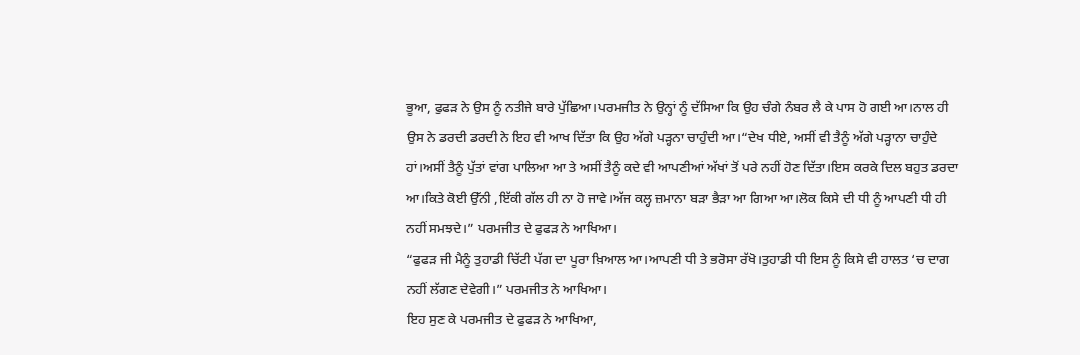ਭੂਆ, ਫੁਫੜ ਨੇ ਉਸ ਨੂੰ ਨਤੀਜੇ ਬਾਰੇ ਪੁੱਛਿਆ।ਪਰਮਜੀਤ ਨੇ ਉਨ੍ਹਾਂ ਨੂੰ ਦੱਸਿਆ ਕਿ ਉਹ ਚੰਗੇ ਨੰਬਰ ਲੈ ਕੇ ਪਾਸ ਹੋ ਗਈ ਆ।ਨਾਲ ਹੀ ਉਸ ਨੇ ਡਰਦੀ ਡਰਦੀ ਨੇ ਇਹ ਵੀ ਆਖ ਦਿੱਤਾ ਕਿ ਉਹ ਅੱਗੇ ਪੜ੍ਹਨਾ ਚਾਹੁੰਦੀ ਆ।“ਦੇਖ ਧੀਏ, ਅਸੀਂ ਵੀ ਤੈਨੂੰ ਅੱਗੇ ਪੜ੍ਹਾਨਾ ਚਾਹੁੰਦੇ ਹਾਂ।ਅਸੀਂ ਤੈਨੂੰ ਪੁੱਤਾਂ ਵਾਂਗ ਪਾਲਿਆ ਆ ਤੇ ਅਸੀਂ ਤੈਨੂੰ ਕਦੇ ਵੀ ਆਪਣੀਆਂ ਅੱਖਾਂ ਤੋਂ ਪਰੇ ਨਹੀਂ ਹੋਣ ਦਿੱਤਾ।ਇਸ ਕਰਕੇ ਦਿਲ ਬਹੁਤ ਡਰਦਾ ਆ।ਕਿਤੇ ਕੋਈ ਉੱਨੀ ,ਇੱਕੀ ਗੱਲ ਹੀ ਨਾ ਹੋ ਜਾਵੇ।ਅੱਜ ਕਲ੍ਹ ਜ਼ਮਾਨਾ ਬੜਾ ਭੈੜਾ ਆ ਗਿਆ ਆ।ਲੋਕ ਕਿਸੇ ਦੀ ਧੀ ਨੂੰ ਆਪਣੀ ਧੀ ਹੀ ਨਹੀਂ ਸਮਝਦੇ।” ਪਰਮਜੀਤ ਦੇ ਫੁਫੜ ਨੇ ਆਖਿਆ।
“ਫੁਫੜ ਜੀ ਮੈਨੂੰ ਤੁਹਾਡੀ ਚਿੱਟੀ ਪੱਗ ਦਾ ਪੂਰਾ ਖ਼ਿਆਲ ਆ।ਆਪਣੀ ਧੀ ਤੇ ਭਰੋਸਾ ਰੱਖੋ।ਤੁਹਾਡੀ ਧੀ ਇਸ ਨੂੰ ਕਿਸੇ ਵੀ ਹਾਲਤ ‘ਚ ਦਾਗ ਨਹੀਂ ਲੱਗਣ ਦੇਵੇਗੀ।” ਪਰਮਜੀਤ ਨੇ ਆਖਿਆ।
ਇਹ ਸੁਣ ਕੇ ਪਰਮਜੀਤ ਦੇ ਫੁਫੜ ਨੇ ਆਖਿਆ,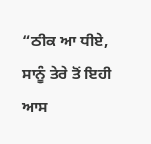“ਠੀਕ ਆ ਧੀਏ, ਸਾਨੂੰ ਤੇਰੇ ਤੋਂ ਇਹੀ ਆਸ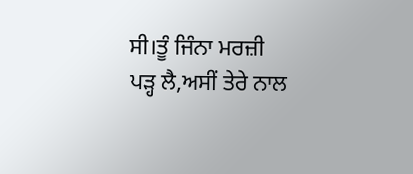ਸੀ।ਤੂੰ ਜਿੰਨਾ ਮਰਜ਼ੀ ਪੜ੍ਹ ਲੈ,ਅਸੀਂ ਤੇਰੇ ਨਾਲ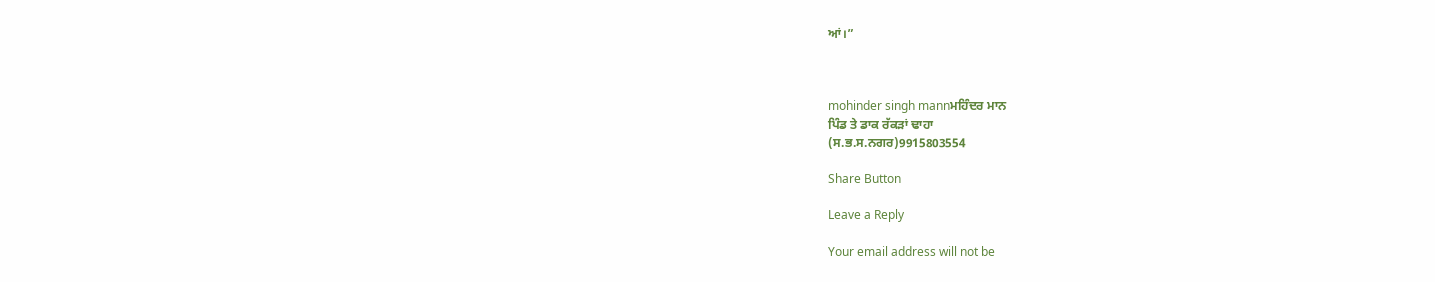ਆਂ।”



mohinder singh mannਮਹਿੰਦਰ ਮਾਨ
ਪਿੰਡ ਤੇ ਡਾਕ ਰੱਕੜਾਂ ਢਾਹਾ
(ਸ.ਭ.ਸ.ਨਗਰ)9915803554

Share Button

Leave a Reply

Your email address will not be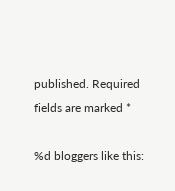published. Required fields are marked *

%d bloggers like this: